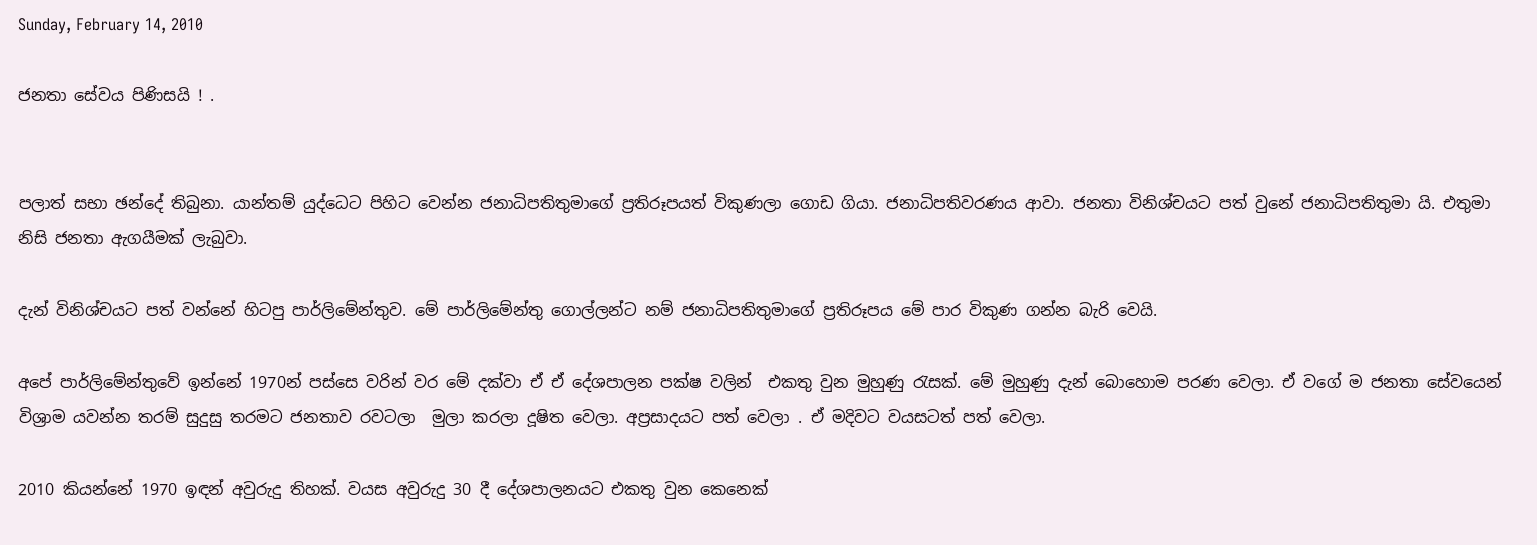Sunday, February 14, 2010

ජනතා සේවය පිණිසයි ! .


පලාත් සභා ඡන්දේ තිබුනා. යාන්තම් යුද්ධෙට පිහිට වෙන්න ජනාධිපතිතුමාගේ ප්‍රතිරූපයත් විකුණලා ගොඩ ගියා. ජනාධිපතිවරණය ආවා. ජනතා විනිශ්චයට පත් වුනේ ජනාධිපතිතුමා යි. එතුමා නිසි ජනතා ඇගයීමක් ලැබුවා.

දැන් විනිශ්චයට පත් වන්නේ හිටපු පාර්ලිමේන්තුව. මේ පාර්ලිමේන්තු ගොල්ලන්ට නම් ජනාධිපතිතුමාගේ ප්‍රතිරූපය මේ පාර විකුණ ගන්න බැරි වෙයි.

අපේ පාර්ලිමේන්තුවේ ඉන්නේ 1970න් පස්සෙ වරින් වර මේ දක්වා ඒ ඒ දේශපාලන පක්ෂ වලින්  එකතු වුන මුහුණු රැසක්. මේ මුහුණු දැන් බොහොම පරණ වෙලා. ඒ වගේ ම ජනතා සේවයෙන් විශ්‍රාම යවන්න තරම් සුදුසු තරමට ජනතාව රවටලා  මුලා කරලා දූෂිත වෙලා. අප්‍රසාදයට පත් වෙලා . ඒ මදිවට වයසටත් පත් වෙලා.

2010 කියන්නේ 1970 ඉඳන් අවුරුදු තිහක්. වයස අවුරුදු 30 දී දේශපාලනයට එකතු වුන කෙනෙක්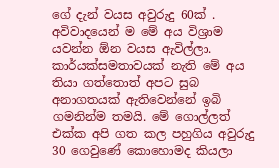ගේ දැන් වයස අවුරුදු 60ක් . අවිවාදයෙන් ම මේ අය විශ්‍රාම යවන්න ඕන වයස ඇවිල්ලා. කාර්යක්‍සමතාවයක් නැති මේ අය තියා ගත්තොත් අපට සුබ අනාගතයක් ඇතිවෙන්නේ ඉබි ගමනින්ම තමයි. මේ ගොල්ලත් එක්ක අපි ගත කල පහුගිය අවුරුදු 30 ගෙවුණේ කොහොමද කියලා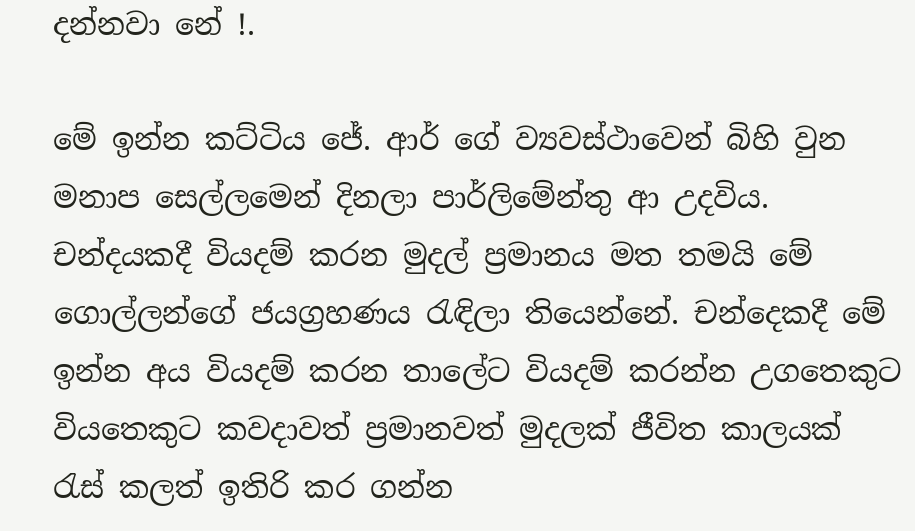දන්නවා නේ !.

මේ ඉන්න කට්ටිය ජේ. ආර් ගේ ව්‍යවස්ථාවෙන් බිහි වුන මනාප සෙල්ලමෙන් දිනලා පාර්ලිමේන්තු ආ උදවිය. චන්දයකදී වියදම් කරන මුදල් ප්‍රමානය මත තමයි මේ ගොල්ලන්ගේ ජයග්‍රහණය රැඳිලා තියෙන්නේ. චන්දෙකදී මේ ඉන්න අය වියදම් කරන තාලේට වියදම් කරන්න උගතෙකුට වියතෙකුට කවදාවත් ප්‍රමානවත් මුදලක් ජීවිත කාලයක් රැස් කලත් ඉතිරි කර ගන්න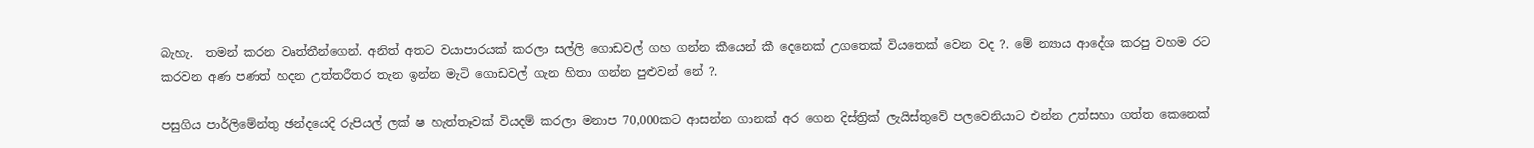බැහැ.  තමන් කරන වෘත්තීන්ගෙන්. අනිත් අතට වයාපාරයක් කරලා සල්ලි ගොඩවල් ගහ ගන්න කීයෙන් කී දෙනෙක් උගතෙක් වියතෙක් වෙන වද ?. මේ න්‍යාය ආදේශ කරපු වහම රට කරවන අණ පණත් හදන උත්තරීතර තැන ඉන්න මැටි ගොඩවල් ගැන හිතා ගන්න පුළුවන් නේ ?.

පසුගිය පාර්ලිමේන්තු ඡන්දයෙදි රුපියල් ලක් ෂ හැත්තෑවක් වියදම් කරලා මනාප 70,000කට ආසන්න ගානක් අර ගෙන දිස්ත්‍රික් ලැයිස්තුවේ පලවෙනියාට එන්න උත්සහා ගත්ත කෙනෙක්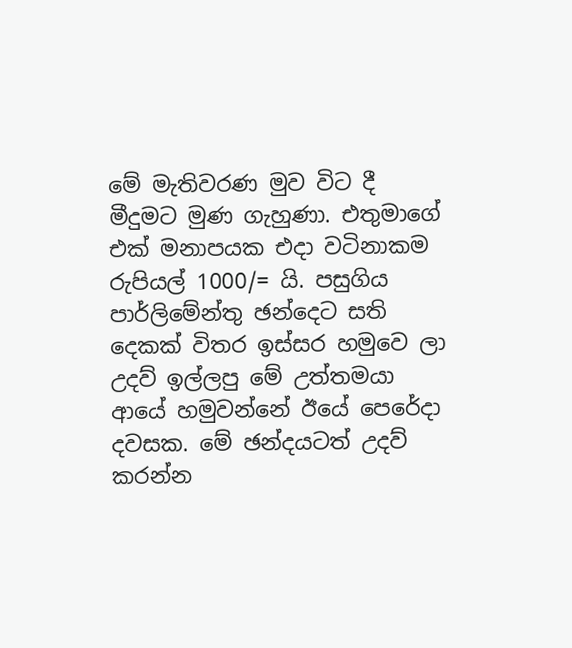මේ මැතිවරණ මුව විට දී මීදුමට මුණ ගැහුණා. එතුමාගේ එක් මනාපයක එදා වටිනාකම රුපියල් 1000/= යි. පසුගිය පාර්ලිමේන්තු ඡන්දෙට සති දෙකක් විතර ඉස්සර හමුවෙ ලා උදව් ඉල්ලපු මේ උත්තමයා ආයේ හමුවන්නේ ඊයේ පෙරේදා දවසක. මේ ඡන්දයටත් උදව් කරන්න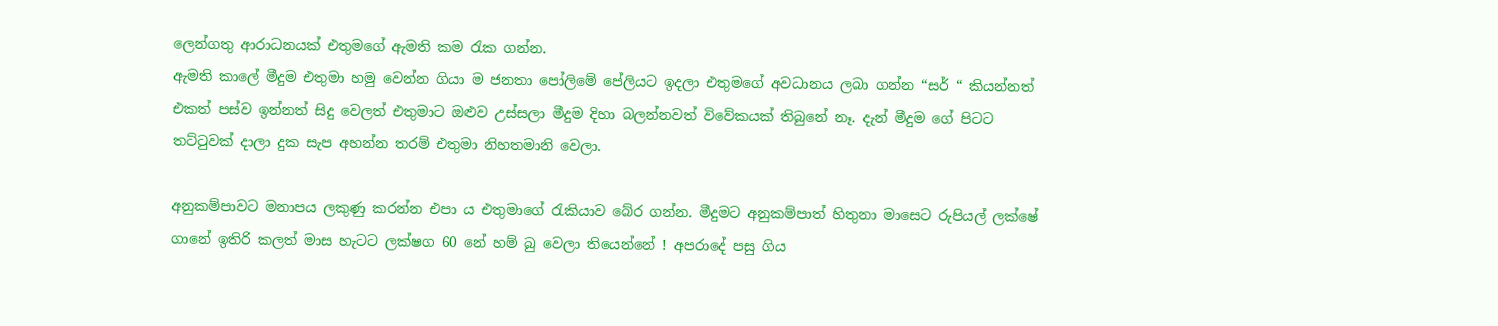ලෙන්ගතු ආරාධනයක් එතුමගේ ඇමති කම රැක ගන්න.
ඇමති කාලේ මීදුම එතුමා හමු වෙන්න ගියා ම ජනතා පෝලිමේ පේලියට ඉදලා එතුමගේ අවධානය ලබා ගන්න “සර් “ කියන්නත් එකත් පස්ව ඉන්නත් සිදු වෙලත් එතුමාට ඔළුව උස්සලා මීදුම දිහා බලන්නවත් විවේකයක් තිබුනේ නෑ. දැන් මීදුම ගේ පිටට තට්ටුවක් දාලා දුක සැප අහන්න තරම් එතුමා නිහතමානි වෙලා.

අනුකම්පාවට මනාපය ලකුණු කරන්න එපා ය එතුමාගේ රැකියාව බේර ගන්න. මීදුමට අනුකම්පාත් හිතුනා මාසෙට රුපියල් ලක්ෂේ ගානේ ඉතිරි කලත් මාස හැටට ලක්ෂග 60 නේ හම් බු වෙලා තියෙන්නේ ! අපරාදේ පසු ගිය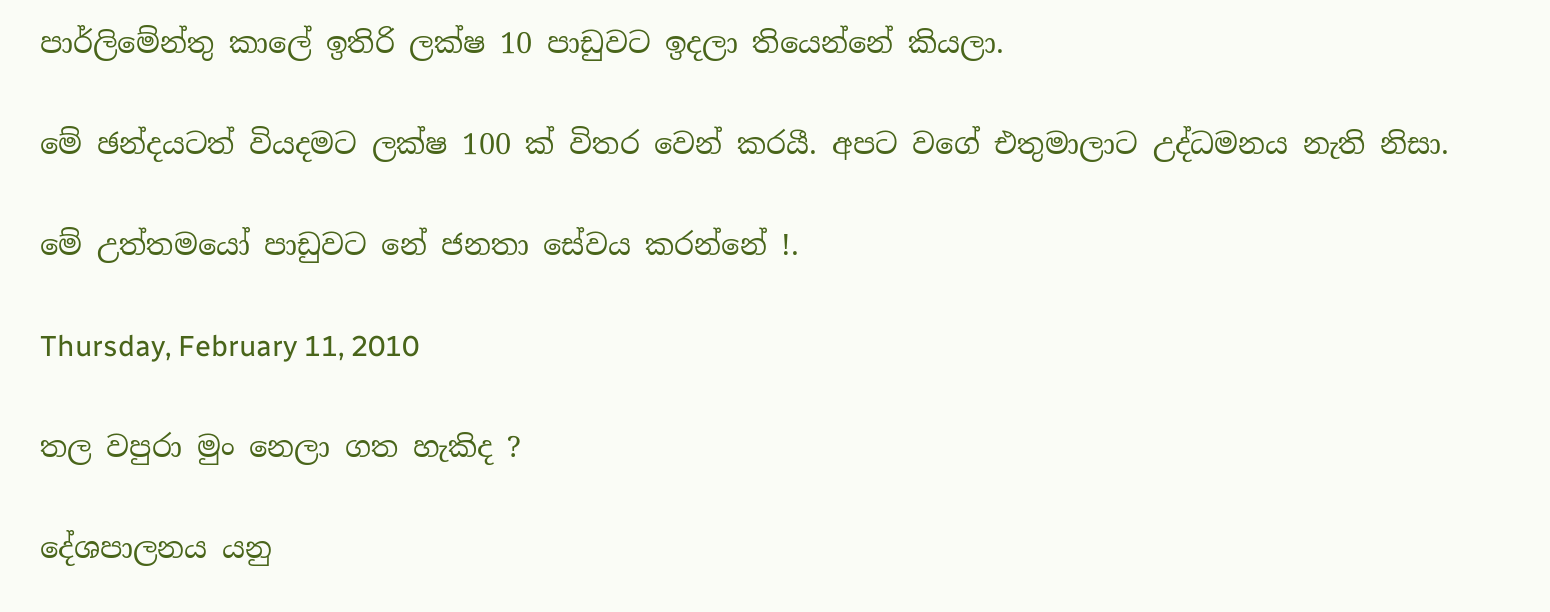පාර්ලිමේන්තු කාලේ ඉතිරි ලක්ෂ 10 පාඩුවට ඉදලා තියෙන්නේ කියලා.

මේ ඡන්දයටත් වියදමට ලක්ෂ 100 ක් විතර වෙන් කරයී. අපට වගේ එතුමාලාට උද්ධමනය නැති නිසා.

මේ උත්තමයෝ පාඩුවට නේ ජනතා සේවය කරන්නේ !.

Thursday, February 11, 2010

තල වපුරා මුං නෙලා ගත හැකිද ?

දේශපාලනය යනු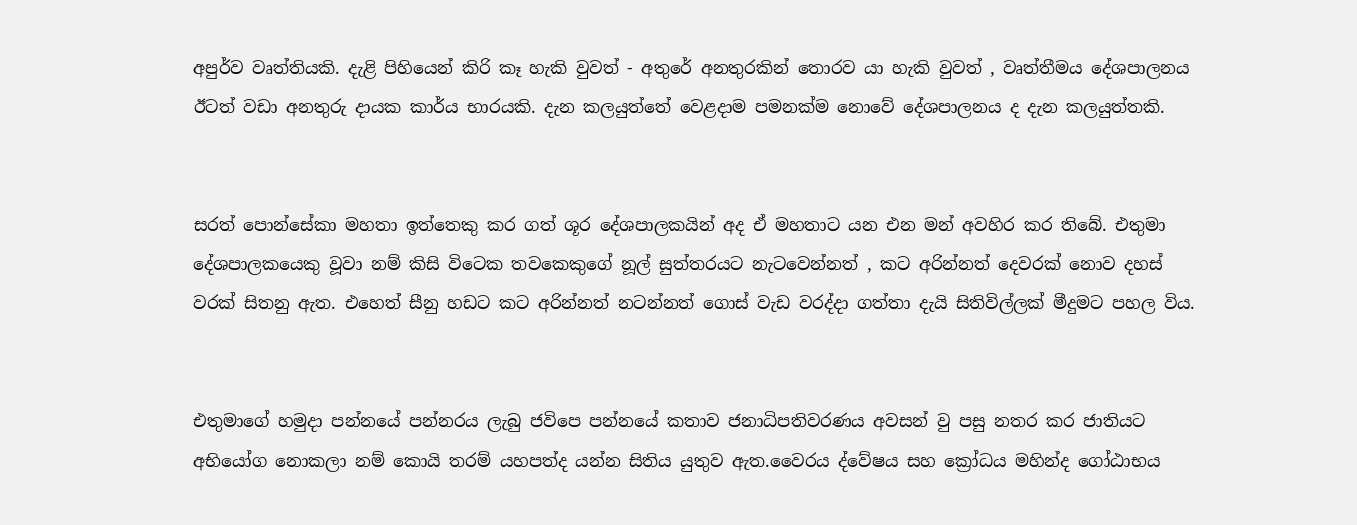අපුර්ව වෘත්තියකි. දැළි පිහියෙන් කිරි කෑ හැකි වුවත් - අතුරේ අනතුරකින් තොරව යා හැකි වුවත් , වෘත්තීමය දේශපාලනය ඊටත් වඩා අනතුරු දායක කාර්ය භාරයකි. දැන කලයුත්තේ වෙළදාම පමනක්ම නොවේ දේශපාලනය ද දැන කලයුත්තකි.


සරත් පොන්සේකා මහතා ඉත්තෙකු කර ගත් ශූර දේශපාලකයින් අද ඒ මහතාට යන එන මන් අවහිර කර තිබේ. එතුමා දේශපාලකයෙකු වූවා නම් කිසි විටෙක තවකෙකුගේ නූල් සුත්තරයට නැටවෙන්නත් , කට අරින්නත් දෙවරක් නොව දහස් වරක් සිතනු ඇත. එහෙත් සීනු හඩට කට අරින්නත් නටන්නත් ගොස් වැඩ වරද්දා ගත්තා දැයි සිතිවිල්ලක් මීදුමට පහල විය.


එතුමාගේ හමුදා පන්නයේ පන්නරය ලැබු ජවිපෙ පන්නයේ කතාව ජනාධිපතිවරණය අවසන් වු පසු නතර කර ජාතියට අභියෝග නොකලා නම් කොයි තරම් යහපත්ද යන්න සිතිය යුතුව ඇත.වෛරය ද්වේෂය සහ ක්‍රෝධය මහින්ද ගෝඨාභය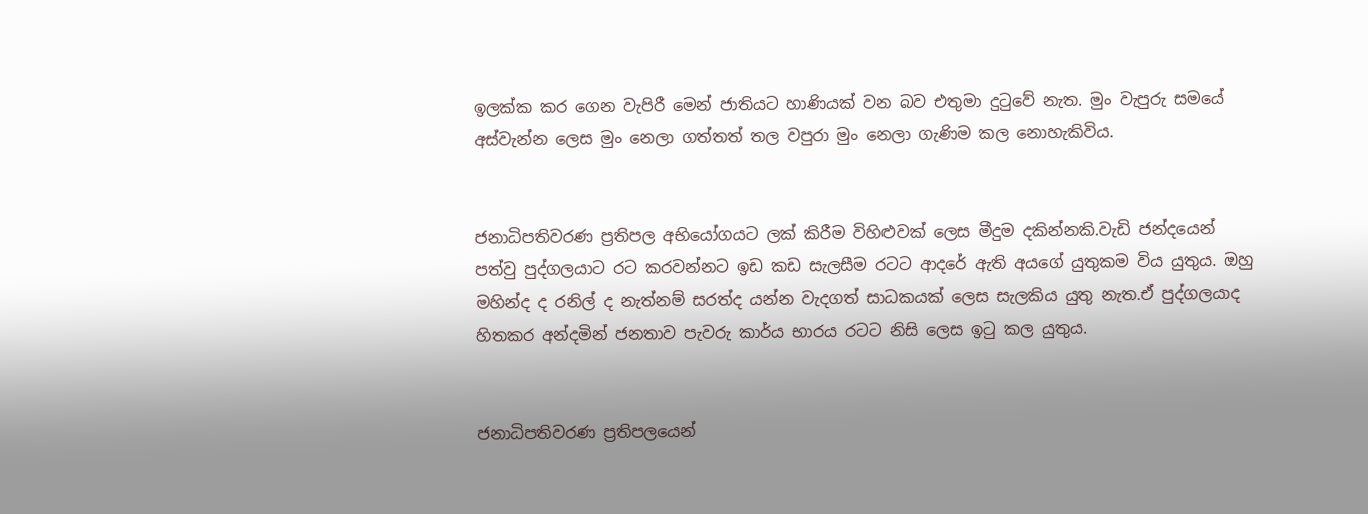ඉලක්ක කර ගෙන වැපිරී මෙන් ජාතියට හාණියක් වන බව එතුමා දුටුවේ නැත. මුං වැපුරු සමයේ අස්වැන්න ලෙස මුං නෙලා ගත්තත් තල වපුරා මුං නෙලා ගැණිම කල නොහැකිවිය.


ජනාධිපතිවරණ ප්‍රතිපල අභියෝගයට ලක් කිරීම විහිළුවක් ලෙස මීදුම දකින්නකි.වැඩි ජන්දයෙන් පත්වු පුද්ගලයාට රට කරවන්නට ඉඩ කඩ සැලසීම රටට ආදරේ ඇති අයගේ යුතුකම විය යුතුය. ඔහු මහින්ද ද රනිල් ද නැත්නම් සරත්ද යන්න වැදගත් සාධකයක් ලෙස සැලකිය යුතු නැත.ඒ පුද්ගලයාද හිතකර අන්දමින් ජනතාව පැවරු කාර්ය භාරය රටට නිසි ලෙස ඉටු කල යුතුය.


ජනාධිපතිවරණ ප්‍රතිපලයෙන්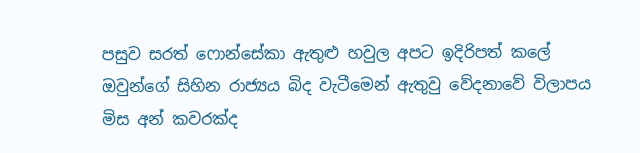පසුව සරත් ෆොන්සේකා ඇතුළු හවුල අපට ඉදිරිපත් කලේ ඔවුන්ගේ සිහින රාජ්‍යය බිද වැටීමෙන් ඇතුවු වේදනාවේ විලාපය මිස අන් කවරක්ද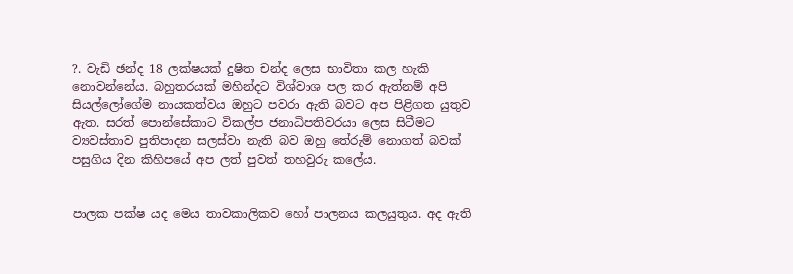?. වැඩි ඡන්ද 18 ලක්ෂයක් දුෂිත චන්ද ලෙස භාවිතා කල හැකි නොවන්නේය. බහුතරයක් මහින්දට විශ්වාශ පල කර ඇත්නම් අපි සියල්ලෝගේම නායකත්වය ඔහුට පවරා ඇති බවට අප පිළිගත යුතුව ඇත. සරත් පොන්සේකාට විකල්ප ජනාධිපතිවරයා ලෙස සිටීමට ව්‍යවස්තාව පුතිපාදන සලස්වා නැති බව ඔහු තේරුම් නොගත් බවක් පසුගිය දින කිහිපයේ අප ලත් පුවත් තහවුරු කලේය.


පාලක පක්ෂ යද මෙය තාවකාලිකව හෝ පාලනය කලයුතුය. අද ඇති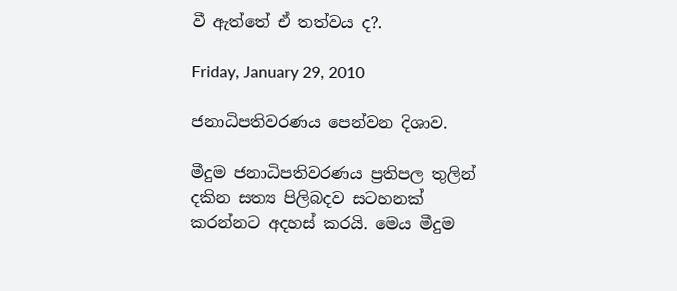වී ඇත්තේ ඒ තත්වය ද?.

Friday, January 29, 2010

ජනාධිපතිවරණය පෙන්වන දිශාව.

මීදුම ජනාධිපතිවරණය ප්‍රතිපල තුලින් දකින සත්‍ය පිලිබදව සටහනක් කරන්නට අදහස් කරයි. මෙය මීදුම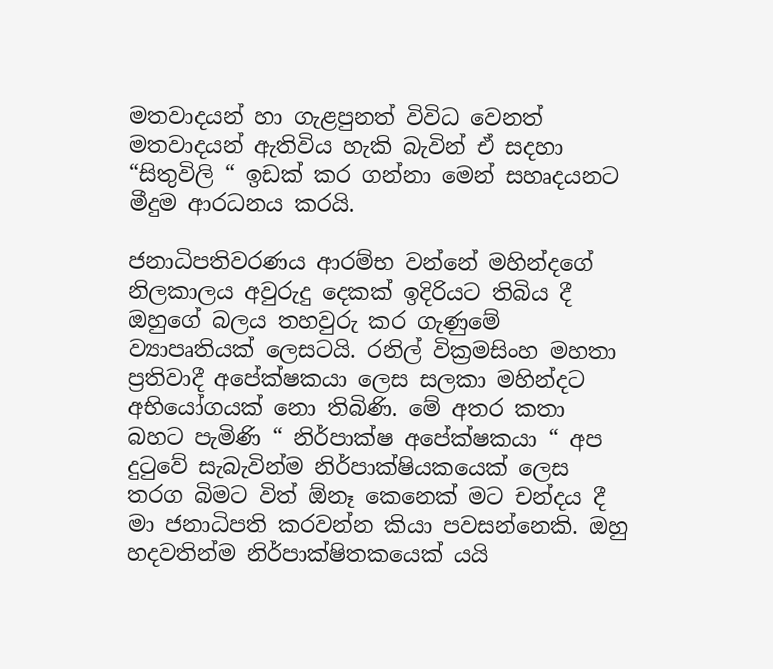මතවාදයන් හා ගැළපුනත් විවිධ වෙනත් මතවාදයන් ඇතිවිය හැකි බැවින් ඒ සදහා “සිතුවිලි “ ඉඩක් කර ගන්නා මෙන් සහෘදයනට මීදුම ආරධනය කරයි.

ජනාධිපතිවරණය ආරම්භ වන්නේ මහින්දගේ නිලකාලය අවුරුදු දෙකක් ඉදිරියට තිබිය දී ඔහුගේ බලය තහවුරු කර ගැණුමේ ව්‍යාපෘතියක් ලෙසටයි. රනිල්‍ වික්‍රමසිංහ මහතා ප්‍රතිවාදී අපේක්ෂකයා ලෙස සලකා මහින්දට අභියෝගයක් නො තිබිණි. මේ අතර කතා බහට පැමිණි “ නිර්පාක්ෂ අපේක්ෂකයා “ අප දුටුවේ සැබැවින්ම නිර්පාක්ෂියකයෙක් ලෙස තරග බිමට විත් ඕනෑ කෙනෙක් මට චන්දය දී මා ජනාධිපති කරවන්න කියා පවසන්නෙකි. ඔහු හදවතින්ම නිර්පාක්ෂිතකයෙක් යයි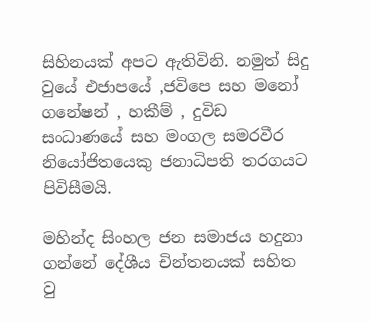සිහිනයක් අපට ඇතිවිනි. නමුත් සිදු වුයේ එජාපයේ ,ජවිපෙ සහ මනෝ ගනේෂන් , හකීම් , දුවිඩ සංධාණයේ සහ මංගල සමරවීර නියෝජිතයෙකු ජනාධිපති තරගයට පිවිසීමයි.

මහින්ද සිංහල ජන සමාජය හදුනා ගන්නේ දේශීය චින්තනයක් සහිත වු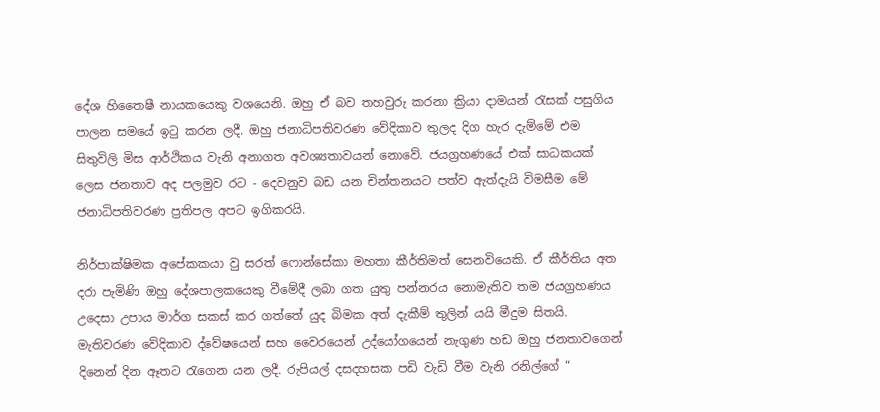දේශ හිතෛෂී නායකයෙකු වශයෙනි. ඔහු ඒ බව තහවුරු කරනා ක්‍රියා දාමයන් රැසක් පසුගිය පාලන සමයේ ඉටු කරන ලදී. ඔහු ජනාධිපතිවරණ වේදිකාව තුලද දිග හැර දැම්මේ එම සිතුවිලි මිස ආර්ථිකය වැනි අනාගත අවශ්‍යතාවයන් නොවේ. ජයග්‍රහණයේ එක් සාධකයක් ලෙස ජනතාව අද පලමුව රට - දෙවනුව බඩ යන චින්තනයට පත්ව ඇත්දැයි විමසීම මේ ජනාධිපතිවරණ ප්‍රතිපල අපට ඉගිකරයි.

නිර්පාක්ෂිමක අපේකකයා වු සරත් ෆොන්සේකා මහතා කීර්තිමත් සෙනවියෙකි. ඒ කීර්තිය අත දරා පැමිණි ඔහු දේශපාලකයෙකු වීමේදී ලබා ගත යුතු පන්නරය නොමැතිව තම ජයග්‍රහණය උදෙසා උපාය මාර්ග සකස් කර ගත්තේ යුද බිමක අත් දැකීම් තුලින් යයි මීදුම සිතයි. මැතිවරණ වේදිකාව ද්වේෂයෙන් සහ වෛරයෙන් උද්යෝගයෙන් නැගුණ හඩ ඔහු ජනතාවගෙන් දිනෙන් දින ඈතට රැගෙන යන ලදී. රුපියල් දසදහසක පඩි වැඩි වීම වැනි රනිල්ගේ “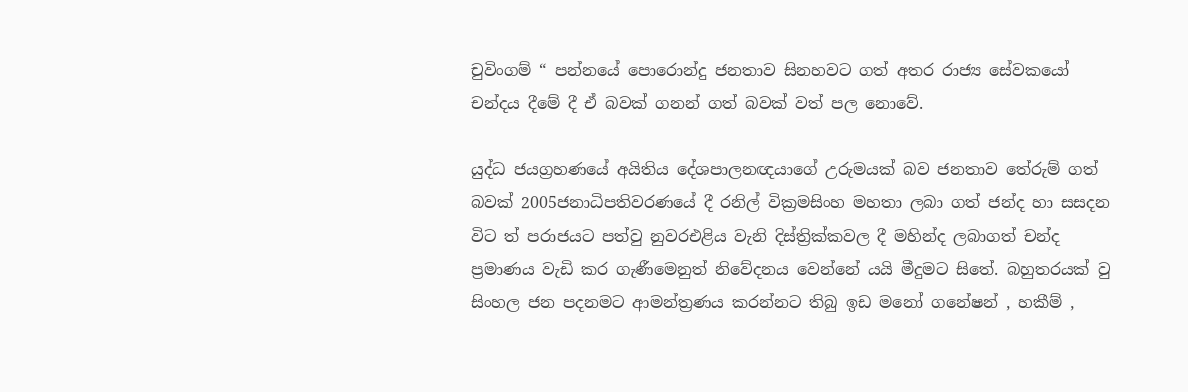චුවිංගම් “ පන්නයේ පොරොන්දු ජනතාව සිනහවට ගත් අතර රාජ්‍ය සේවකයෝ චන්දය දීමේ දී ඒ බවක් ගනන් ගත් බවක් වත් පල නොවේ.

යුද්ධ ජයග්‍රහණයේ අයිතිය දේශපාලනඥයාගේ උරුමයක් බව ජනතාව තේරුම් ගත් බවක් 2005ජනාධිපතිවරණයේ දී රනිල් වික්‍රමසිංහ මහතා ලබා ගත් ජන්ද හා සසදන විට ත් පරාජයට පත්වු නුවරඑළිය වැනි දිස්ත්‍රික්කවල දී මහින්ද ලබාගත් චන්ද ප්‍රමාණය වැඩි කර ගැණීමෙනුත් නිවේදනය වෙන්නේ යයි මීදුමට සිතේ. බහුතරයක් වු සිංහල ජන පදනමට ආමන්ත්‍රණය කරන්නට තිබු ඉඩ මනෝ ගනේෂන් , හකීම් ,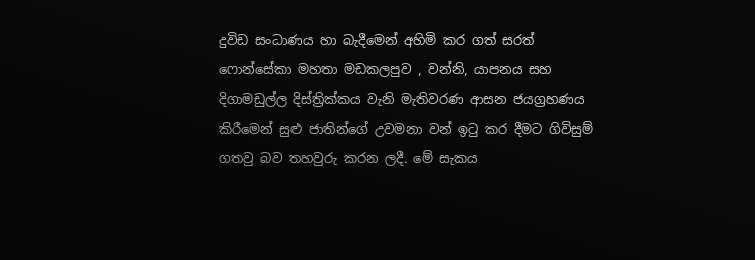දුවිඩ සංධාණය හා බැදීමෙන් අහිමි කර ගත් සරත් ෆොන්සේකා මහතා මඩකලපුව , වන්නි, යාපනය සහ දිගාමඩුල්ල දිස්ත්‍රික්කය වැනි මැතිවරණ ආසන ජයග්‍රහණය කිරීමෙන් සුළු ජාතින්ගේ උවමනා වන් ඉටු කර දීමට ගිවිසුම් ගතවු බව තහවුරු කරන ලදී. මේ සැකය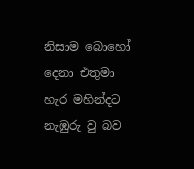නිසාම බොහෝ දෙනා එතුමා හැර මහින්දට නැඹුරු වු බව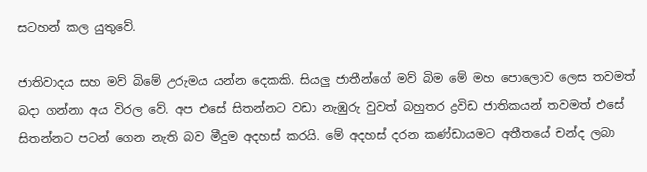සටහන් කල යුතුවේ.

ජාතිවාදය සහ මව් බිමේ උරුමය යන්න දෙකකි. සියලු ජාතීන්ගේ මව් බිම මේ මහ පොලොව ලෙස තවමත් බදා ගන්නා අය විරල වේ. අප එසේ සිතන්නට වඩා නැඹුරු වුවත් බහුතර ද්‍රවිඩ ජාතිකයන් තවමත් එසේ සිතන්නට පටන් ගෙන නැති බව මීදුම අදහස් කරයි. මේ අදහස් දරන කණ්ඩායමට අතීතයේ චන්ද ලබා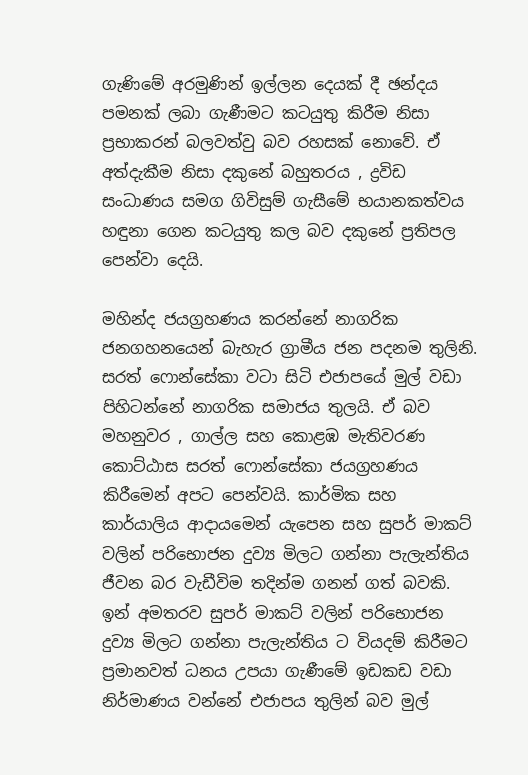ගැණිමේ අරමුණින් ඉල්ලන දෙයක් දී ඡන්දය පමනක් ලබා ගැණීමට කටයුතු කිරීම නිසා ප්‍රභාකරන් බලවත්වු බව රහසක් නොවේ. ඒ අත්දැකීම නිසා දකුනේ බහුතරය , ද්‍රවිඩ සංධාණය සමග ගිවිසුම් ගැසීමේ භයානකත්වය හඳුනා ගෙන කටයුතු කල බව දකුනේ ප්‍රතිපල පෙන්වා දෙයි.

මහින්ද ජයග්‍රහණය කරන්නේ නාගරික ජනගහනයෙන් බැහැර ග්‍රාමීය ජන පදනම තුලිනි. සරත් ෆොන්සේකා වටා සිටි එජාපයේ මුල් වඩා පිහිටන්නේ නාගරික සමාජය තුලයි. ඒ බව මහනුවර , ගාල්ල සහ කොළඹ මැතිවරණ කොට්ඨාස සරත් ෆොන්සේකා ජයග්‍රහණය කිරීමෙන් අපට පෙන්වයි. කාර්මික සහ කාර්යාලිය ආදායමෙන් යැපෙන සහ සුපර් මාකට් වලින් පරිභොජන දුව්‍ය මිලට ගන්නා පැලැන්තිය ජීවන බර වැඩීවිම තදින්ම ගනන් ගත් බවකි. ඉන් අමතරව සුපර් මාකට් වලින් පරිභොජන දුව්‍ය මිලට ගන්නා පැලැන්තිය ට වියදම් කිරීමට ප්‍රමානවත් ධනය උපයා ගැණීමේ ඉඩකඩ වඩා නිර්මාණය වන්නේ එජාපය තුලින් බව මුල්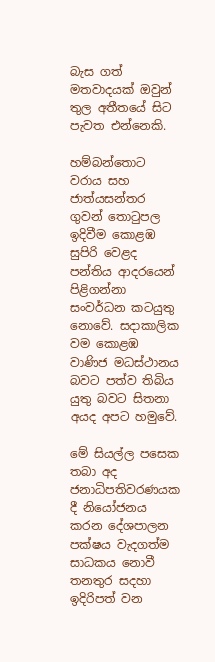බැස ගත් මතවාදයක් ඔවුන් තුල අතීතයේ සිට පැවත එන්නෙකි.

හම්බන්තොට වරාය සහ ජාත්යසන්තර ගුවන් තොටුපල ඉදිවීම කොළඹ සුපිරි වෙළද පන්තිය ආදරයෙන් පිළිගන්නා සංවර්ධන කටයුතු නොවේ. සදාකාලික වම කොළඹ වාණිජ මධස්ථානය බවට පත්ව තිබිය යුතු බවට සිතනා අයද අපට හමුවේ.

මේ සියල්ල පසෙක තබා අද ජනාධිපතිවරණයක දී නියෝජනය කරන දේශපාලන පක්ෂය වැදගත්ම සාධකය නොවී තනතුර සදහා ඉදිරිපත් වන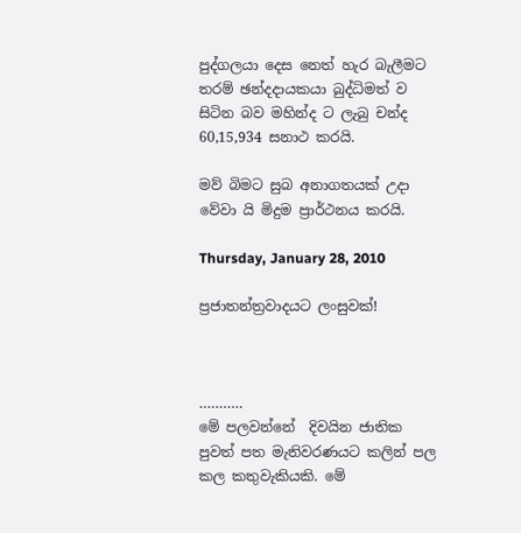පුද්ගලයා දෙස නෙත් හැර බැලීමට තරම් ඡන්දදායකයා බුද්ධිමත් ව සිටින බව මහින්ද ට ලැබු චන්ද 60,15,934 සනාථ කරයි.

මව් බිමට සුබ අනාගතයක් උදා වේවා යි මිදුම ප්‍රාර්ථනය කරයි.

Thursday, January 28, 2010

ප්‍රජාතන්ත්‍රවාදයට ලංසුවක්‌!



………..
මේ පලවන්නේ  දිවයින ජාතික පුවත් පත මැතිවරණයට කලින් පල කල කතුවැකියකි. මේ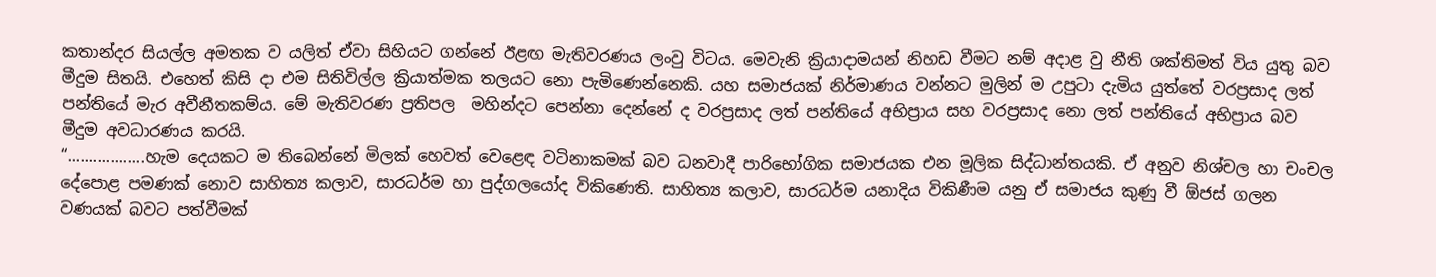කතාන්දර සියල්ල අමතක ව යලිත් ඒවා සිහියට ගන්නේ ඊළඟ මැතිවරණය ලංවු විටය. මෙවැනි ක්‍රියාදාමයන් නිහඩ වීමට නම් අදාළ වු නීති ශක්තිමත් විය යුතු බව මීදුම සිතයි. එහෙත් කිසි දා එම සිතිවිල්ල ක්‍රියාත්මක තලයට නො පැමිණෙන්නෙකි. යහ සමාජයක් නිර්මාණය වන්නට මුලින් ම උපුටා දැමිය යුත්තේ වරප්‍රසාද ලත් පන්තියේ මැර අවීනීතකම්ය. මේ මැතිවරණ ප්‍රතිපල  මහින්දට පෙන්නා දෙන්නේ ද වරප්‍රසාද ලත් පන්තියේ අභිප්‍රාය සහ වරප්‍රසාද නො ලත් පන්තියේ අභිප්‍රාය බව මීදුම අවධාරණය කරයි.
“..................හැම දෙයකට ම තිබෙන්නේ මිලක්‌ හෙවත් වෙළෙඳ වටිනාකමක්‌ බව ධනවාදී පාරිභෝගික සමාජයක එන මූලික සිද්ධාන්තයකි. ඒ අනුව නිශ්චල හා චංචල දේපොළ පමණක්‌ නොව සාහිත්‍ය කලාව, සාරධර්ම හා පුද්ගලයෝද විකිණෙති. සාහිත්‍ය කලාව, සාරධර්ම යනාදිය විකිණීම යනු ඒ සමාජය කුණු වී ඕජස්‌ ගලන වණයක්‌ බවට පත්වීමක්‌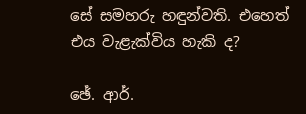සේ සමහරු හඳුන්වති. එහෙත් එය වැළැක්‌විය හැකි ද?

ඡේ. ආර්.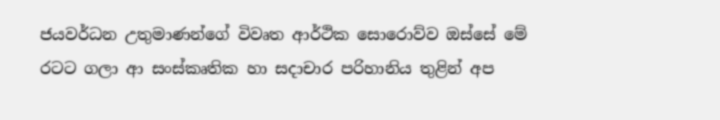ජයවර්ධන උතුමාණන්ගේ විවෘත ආර්ථික සොරොව්ව ඔස්‌සේ මේ රටට ගලා ආ සංස්‌කෘතික හා සදාචාර පරිහානිය තුළින් අප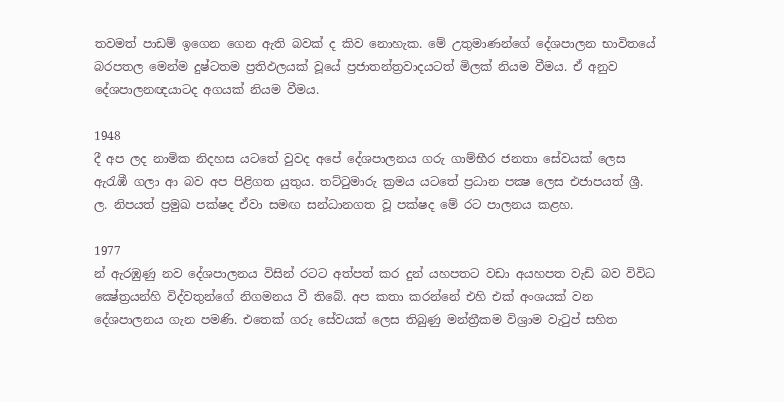තවමත් පාඩම් ඉගෙන ගෙන ඇති බවක්‌ ද කිව නොහැක. මේ උතුමාණන්ගේ දේශපාලන භාවිතයේ බරපතල මෙන්ම දුෂ්ටතම ප්‍රතිඵලයක්‌ වූයේ ප්‍රජාතන්ත්‍රවාදයටත් මිලක්‌ නියම වීමය. ඒ අනුව දේශපාලනඥයාටද අගයක්‌ නියම වීමය.

1948
දී අප ලද නාමික නිදහස යටතේ වුවද අපේ දේශපාලනය ගරු ගාම්භීර ජනතා සේවයක්‌ ලෙස ඇරැඹී ගලා ආ බව අප පිළිගත යුතුය. තට්‌ටුමාරු ක්‍රමය යටතේ ප්‍රධාන පක්‍ෂ ලෙස එජාපයත් ශ්‍රී. ල. නිපයත් ප්‍රමුඛ පක්‌ෂද ඒවා සමඟ සන්ධානගත වූ පක්‌ෂද මේ රට පාලනය කළහ.

1977
න් ඇරඹුණු නව දේශපාලනය විසින් රටට අත්පත් කර දුන් යහපතට වඩා අයහපත වැඩි බව විවිධ ක්‍ෂේත්‍රයන්හි විද්වතුන්ගේ නිගමනය වී තිබේ. අප කතා කරන්නේ එහි එක්‌ අංශයක්‌ වන දේශපාලනය ගැන පමණි. එතෙක්‌ ගරු සේවයක්‌ ලෙස තිබුණු මන්ත්‍රීකම විශ්‍රාම වැටුප් සහිත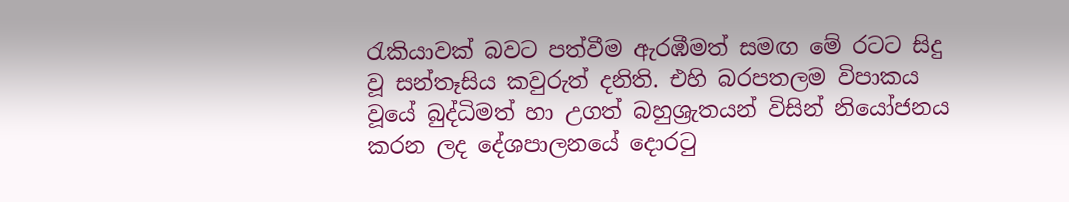රැකියාවක්‌ බවට පත්වීම ඇරඹීමත් සමඟ මේ රටට සිදු වූ සන්තෑසිය කවුරුත් දනිති. එහි බරපතලම විපාකය වූයේ බුද්ධිමත් හා උගත් බහුශ්‍රැතයන් විසින් නියෝජනය කරන ලද දේශපාලනයේ දොරටු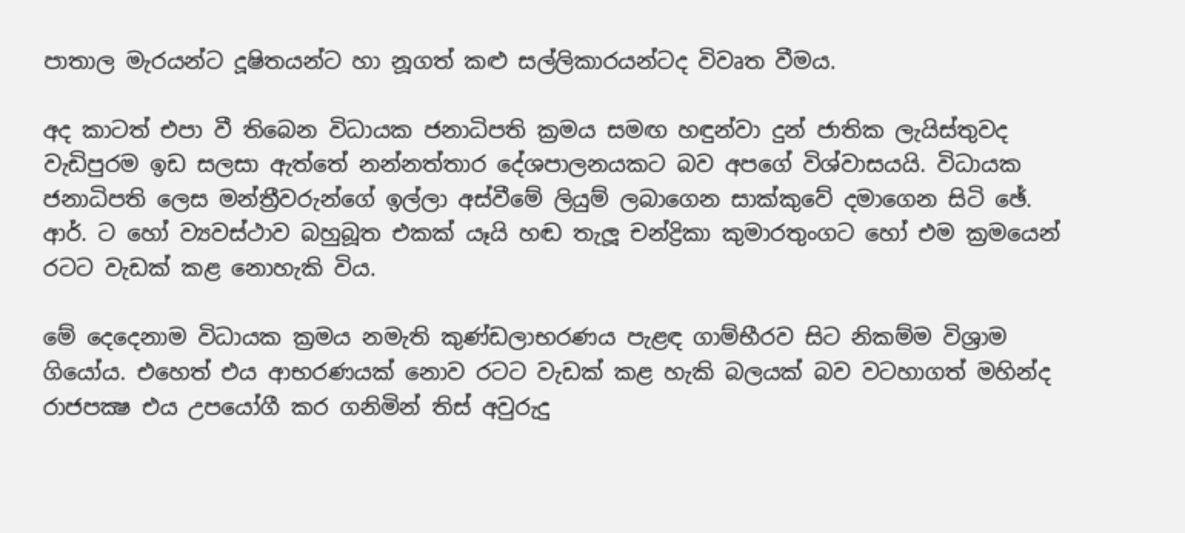පාතාල මැරයන්ට දූෂිතයන්ට හා නූගත් කළු සල්ලිකාරයන්ටද විවෘත වීමය.

අද කාටත් එපා වී තිබෙන විධායක ජනාධිපති ක්‍රමය සමඟ හඳුන්වා දුන් ජාතික ලැයිස්‌තුවද වැඩිපුරම ඉඩ සලසා ඇත්තේ නන්නත්තාර දේශපාලනයකට බව අපගේ විශ්වාසයයි. විධායක ජනාධිපති ලෙස මන්ත්‍රීවරුන්ගේ ඉල්ලා අස්‌වීමේ ලියුම් ලබාගෙන සාක්‌කුවේ දමාගෙන සිටි ඡේ. ආර්. ට හෝ ව්‍යවස්‌ථාව බහුබූත එකක්‌ යෑයි හඬ තැලූ චන්ද්‍රිකා කුමාරතුංගට හෝ එම ක්‍රමයෙන් රටට වැඩක්‌ කළ නොහැකි විය.

මේ දෙදෙනාම විධායක ක්‍රමය නමැති කුණ්‌ඩලාභරණය පැළඳ ගාම්භීරව සිට නිකම්ම විශ්‍රාම ගියෝය. එහෙත් එය ආභරණයක්‌ නොව රටට වැඩක්‌ කළ හැකි බලයක්‌ බව වටහාගත් මහින්ද රාජපක්‍ෂ එය උපයෝගී කර ගනිමින් තිස්‌ අවුරුදු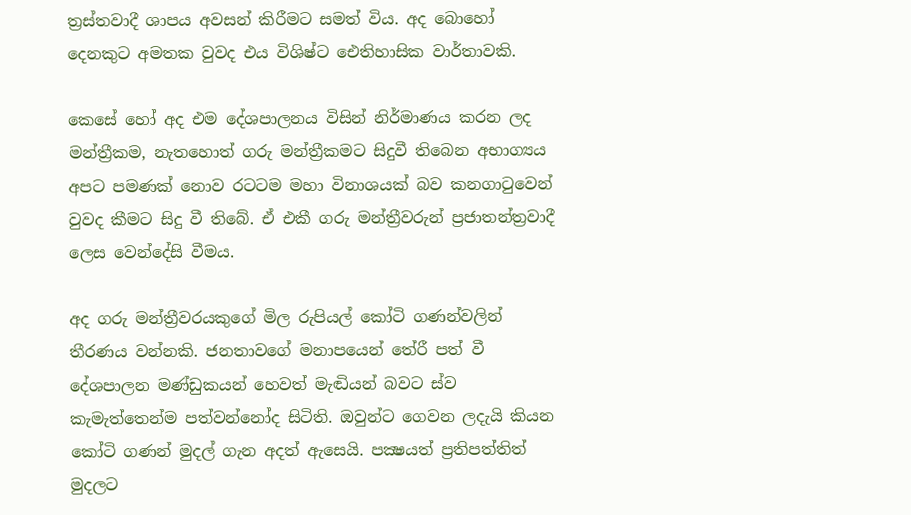ත්‍රස්‌තවාදී ශාපය අවසන් කිරීමට සමත් විය. අද බොහෝ දෙනකුට අමතක වුවද එය විශිෂ්ට ඓතිහාසික වාර්තාවකි.

කෙසේ හෝ අද එම දේශපාලනය විසින් නිර්මාණය කරන ලද මන්ත්‍රීකම, නැතහොත් ගරු මන්ත්‍රීකමට සිදුවී තිබෙන අභාග්‍යය අපට පමණක්‌ නොව රටටම මහා විනාශයක්‌ බව කනගාටුවෙන් වුවද කීමට සිදු වී තිබේ. ඒ එකී ගරු මන්ත්‍රීවරුන් ප්‍රජාතන්ත්‍රවාදී ලෙස වෙන්දේසි වීමය.

අද ගරු මන්ත්‍රීවරයකුගේ මිල රුපියල් කෝටි ගණන්වලින් තීරණය වන්නකි. ජනතාවගේ මනාපයෙන් තේරී පත් වී දේශපාලන මණ්‌ඩුකයන් හෙවත් මැඬියන් බවට ස්‌ව කැමැත්තෙන්ම පත්වන්නෝද සිටිති. ඔවුන්ට ගෙවන ලදැයි කියන කෝටි ගණන් මුදල් ගැන අදත් ඇසෙයි. පක්‍ෂයත් ප්‍රතිපත්තිත් මුදලට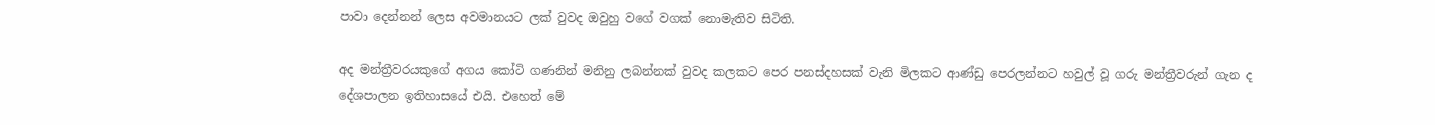පාවා දෙන්නන් ලෙස අවමානයට ලක්‌ වුවද ඔවුහු වගේ වගක්‌ නොමැතිව සිටිති.

අද මන්ත්‍රීවරයකුගේ අගය කෝටි ගණනින් මනිනු ලබන්නක්‌ වුවද කලකට පෙර පනස්‌දහසක්‌ වැනි මිලකට ආණ්‌ඩු පෙරලන්නට හවුල් වූ ගරු මන්ත්‍රීවරුන් ගැන ද දේශපාලන ඉතිහාසයේ එයි. එහෙත් මේ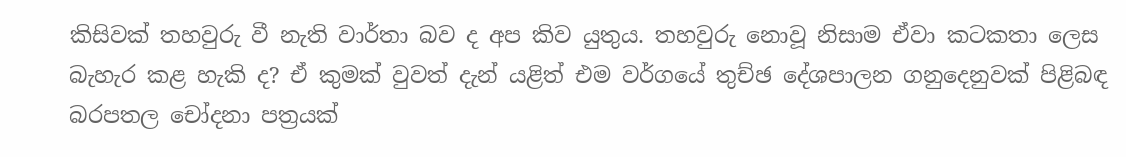කිසිවක්‌ තහවුරු වී නැති වාර්තා බව ද අප කිව යුතුය. තහවුරු නොවූ නිසාම ඒවා කටකතා ලෙස බැහැර කළ හැකි ද? ඒ කුමක්‌ වුවත් දැන් යළිත් එම වර්ගයේ තුච්ඡ දේශපාලන ගනුදෙනුවක්‌ පිළිබඳ බරපතල චෝදනා පත්‍රයක්‌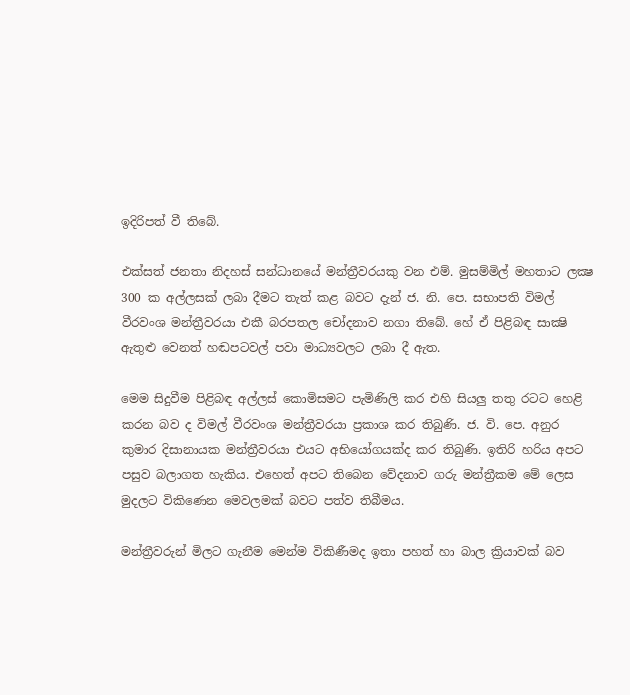ඉදිරිපත් වී තිබේ.

එක්‌සත් ජනතා නිදහස්‌ සන්ධානයේ මන්ත්‍රීවරයකු වන එම්. මුසම්මිල් මහතාට ලක්‍ෂ 300 ක අල්ලසක්‌ ලබා දීමට තැත් කළ බවට දැන් ජ. නි. පෙ. සභාපති විමල් වීරවංශ මන්ත්‍රීවරයා එකී බරපතල චෝදනාව නගා තිබේ. හේ ඒ පිළිබඳ සාක්‍ෂි ඇතුළු වෙනත් හඬපටවල් පවා මාධ්‍යවලට ලබා දී ඇත.

මෙම සිදුවීම පිළිබඳ අල්ලස්‌ කොමිසමට පැමිණිලි කර එහි සියලු තතු රටට හෙළි කරන බව ද විමල් වීරවංශ මන්ත්‍රීවරයා ප්‍රකාශ කර තිබුණි. ජ. වි. පෙ. අනුර කුමාර දිසානායක මන්ත්‍රීවරයා එයට අභියෝගයක්‌ද කර තිබුණි. ඉතිරි හරිය අපට පසුව බලාගත හැකිය. එහෙත් අපට තිබෙන වේදනාව ගරු මන්ත්‍රීකම මේ ලෙස මුදලට විකිණෙන මෙවලමක්‌ බවට පත්ව තිබීමය.

මන්ත්‍රීවරුන් මිලට ගැනීම මෙන්ම විකිණීමද ඉතා පහත් හා බාල ක්‍රියාවක්‌ බව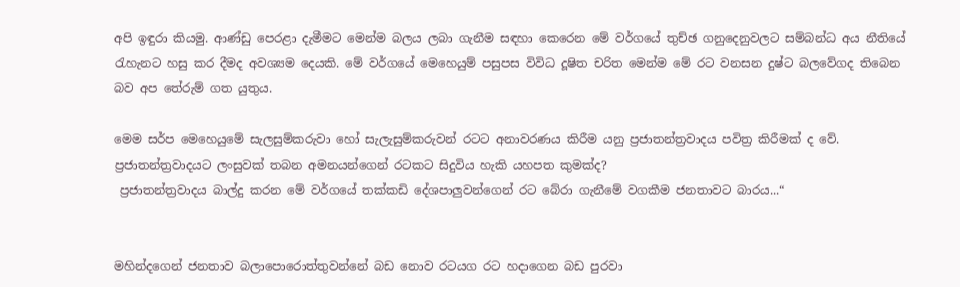අපි ඉඳුරා කියමු. ආණ්‌ඩු පෙරළා දැමීමට මෙන්ම බලය ලබා ගැනීම සඳහා කෙරෙන මේ වර්ගයේ තුච්ඡ ගනුදෙනුවලට සම්බන්ධ අය නීතියේ රැහැනට හසු කර දීමද අවශ්‍යම දෙයකි. මේ වර්ගයේ මෙහෙයුම් පසුපස විවිධ දූෂිත චරිත මෙන්ම මේ රට වනසන දුෂ්ට බලවේගද තිබෙන බව අප තේරුම් ගත යුතුය.

මෙම සර්ප මෙහෙයුමේ සැලසුම්කරුවා හෝ සැලැසුම්කරුවන් රටට අනාවරණය කිරීම යනු ප්‍රජාතන්ත්‍රවාදය පවිත්‍ර කිරීමක්‌ ද වේ. ප්‍රජාතන්ත්‍රවාදයට ලංසුවක්‌ තබන අමනයන්ගෙන් රටකට සිදුවිය හැකි යහපත කුමක්‌ද?
 ප්‍රජාතන්ත්‍රවාදය බාල්දු කරන මේ වර්ගයේ තක්‌කඩි දේශපාලුවන්ගෙන් රට බේරා ගැනීමේ වගකීම ජනතාවට බාරය...“


මහින්දගෙන් ජනතාව බලාපොරොත්තුවන්නේ බඩ නොව රටයග රට හදාගෙන බඩ පුරවා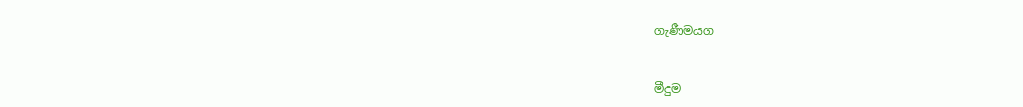ගැණීමයග


මීදුම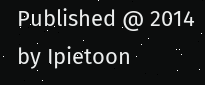Published @ 2014 by Ipietoon